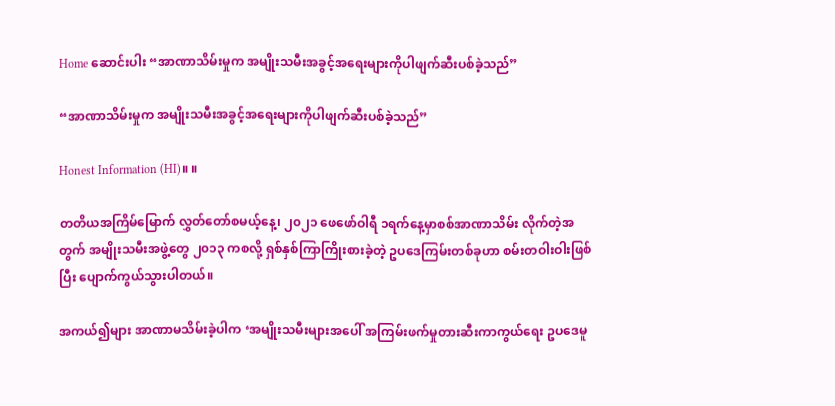Home ဆောင်းပါး “အာဏာသိမ်းမှုက အမျိုးသမီးအခွင့်အရေးများကိုပါဖျက်ဆီးပစ်ခဲ့သည်”

“အာဏာသိမ်းမှုက အမျိုးသမီးအခွင့်အရေးများကိုပါဖျက်ဆီးပစ်ခဲ့သည်”

Honest Information (HI)။ ။

တတိယအကြိမ်မြောက် လွှတ်တော်စမယ့်နေ့၊ ၂၀၂၁ ဖေဖော်ဝါရီ ၁ရက်နေ့မှာစစ်အာဏာသိမ်း လိုက်တဲ့အတွက် အမျိုးသမီးအဖွဲ့တွေ ၂၀၁၃ ကစလို့ ရှစ်နှစ်ကြာကြိုးစားခဲ့တဲ့ ဥပဒေကြမ်းတစ်ခုဟာ စမ်းတဝါးဝါးဖြစ်ပြီး ပျောက်ကွယ်သွားပါတယ်။

အကယ်၍များ အာဏာမသိမ်းခဲ့ပါက ‘အမျိုးသမီးများအပေါ် အကြမ်းဖက်မှုတားဆီးကာကွယ်ရေး ဥပဒေမူ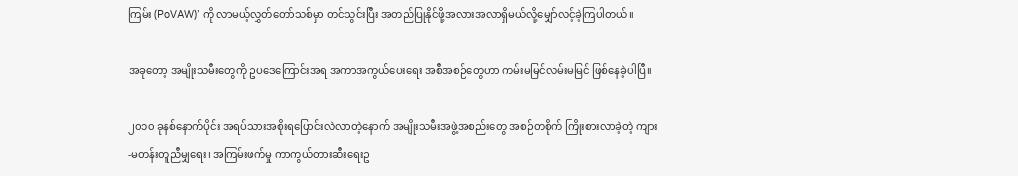ကြမ်း (PoVAW)’ ကို လာမယ့်လွှတ်တော်သစ်မှာ တင်သွင်းပြီး အတည်ပြုနိုင်ဖို့အလားအလာရှိမယ်လို့မျှော်လင့်ခဲ့ကြပါတယ်။

အခုတော့ အမျိုးသမီးတွေကို ဥပဒေကြောင်းအရ အကာအကွယ်ပေးရေး အစီအစဉ်တွေဟာ ကမ်းမမြင်လမ်းမမြင် ဖြစ်နေခဲ့ပါပြီ။

၂၀၁၀ ခုနစ်နောက်ပိုင်း အရပ်သားအစိုးရပြောင်းလဲလာတဲ့နောက် အမျိုးသမီးအဖွဲ့အစည်းတွေ အစဉ်တစိုက် ကြိုးစားလာခဲ့တဲ့ ကျား-မတန်းတူညီမျှရေး၊ အကြမ်းဖက်မှု ကာကွယ်တားဆီးရေးဥ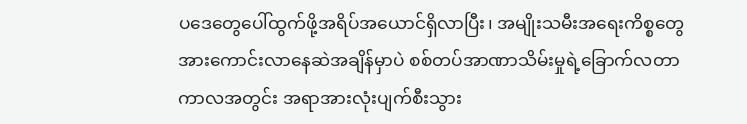ပဒေတွေပေါ်ထွက်ဖို့အရိပ်အယောင်ရှိလာပြီး၊ အမျိုးသမီးအရေးကိစ္စတွေ အားကောင်းလာနေဆဲအချိန်မှာပဲ စစ်တပ်အာဏာသိမ်းမှုရဲ့ခြောက်လတာကာလအတွင်း အရာအားလုံးပျက်စီးသွား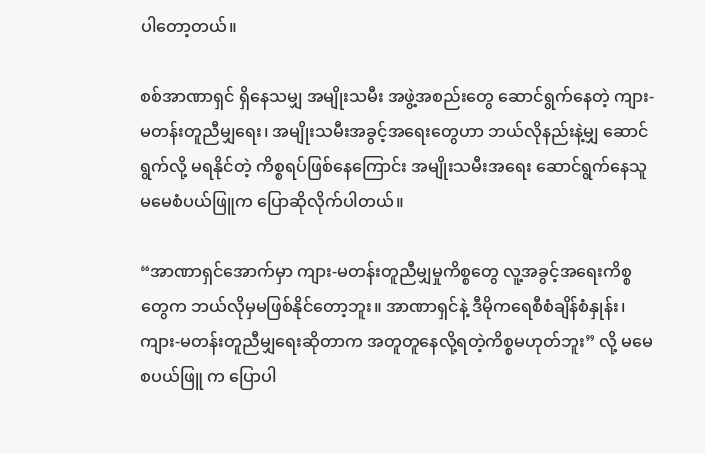ပါတော့တယ်။

စစ်အာဏာရှင် ရှိနေသမျှ အမျိုးသမီး အဖွဲ့အစည်းတွေ ဆောင်ရွက်နေတဲ့ ကျား- မတန်းတူညီမျှရေး၊ အမျိုးသမီးအခွင့်အရေးတွေဟာ ဘယ်လိုနည်းနဲ့မျှ ဆောင်ရွက်လို့ မရနိုင်တဲ့ ကိစ္စရပ်ဖြစ်နေကြောင်း အမျိုးသမီးအရေး ဆောင်ရွက်နေသူ မမေစံပယ်ဖြူက ပြောဆိုလိုက်ပါတယ်။

“အာဏာရှင်အောက်မှာ ကျား-မတန်းတူညီမျှမှုကိစ္စတွေ လူ့အခွင့်အရေးကိစ္စတွေက ဘယ်လိုမှမဖြစ်နိုင်တော့ဘူး။ အာဏာရှင်နဲ့ ဒီမိုကရေစီစံချိန်စံနှုန်း၊ ကျား-မတန်းတူညီမျှရေးဆိုတာက အတူတူနေလို့ရတဲ့ကိစ္စမဟုတ်ဘူး” လို့ မမေစပယ်ဖြူ က ပြောပါ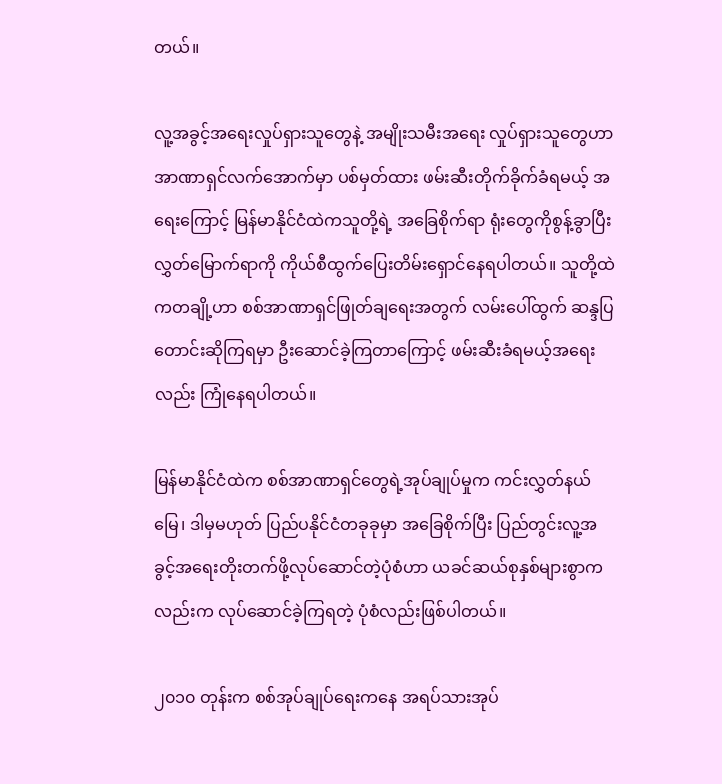တယ်။

လူ့အခွင့်အရေးလှုပ်ရှားသူတွေနဲ့ အမျိုးသမီးအရေး လှုပ်ရှားသူတွေဟာ အာဏာရှင်လက်အောက်မှာ ပစ်မှတ်ထား ဖမ်းဆီးတိုက်ခိုက်ခံရမယ့် အရေးကြောင့် မြန်မာနိုင်ငံထဲကသူတို့ရဲ့ အခြေစိုက်ရာ ရုံးတွေကိုစွန့်ခွာပြီး လွှတ်မြောက်ရာကို ကိုယ်စီထွက်ပြေးတိမ်းရှောင်နေရပါတယ်။ သူတို့ထဲကတချို့ဟာ စစ်အာဏာရှင်ဖြုတ်ချရေးအတွက် လမ်းပေါ်ထွက် ဆန္ဒပြတောင်းဆိုကြရမှာ ဦးဆောင်ခဲ့ကြတာကြောင့် ဖမ်းဆီးခံရမယ့်အရေးလည်း ကြုံနေရပါတယ်။

မြန်မာနိုင်ငံထဲက စစ်အာဏာရှင်တွေရဲ့အုပ်ချုပ်မှုက ကင်းလွှတ်နယ်မြေ၊ ဒါမှမဟုတ် ပြည်ပနိုင်ငံတခုခုမှာ အခြေစိုက်ပြီး ပြည်တွင်းလူ့အခွင့်အရေးတိုးတက်ဖို့လုပ်ဆောင်တဲ့ပုံစံဟာ ယခင်ဆယ်စုနှစ်များစွာကလည်းက လုပ်ဆောင်ခဲ့ကြရတဲ့ ပုံစံလည်းဖြစ်ပါတယ်။

၂၀၁၀ တုန်းက စစ်အုပ်ချုပ်ရေးကနေ အရပ်သားအုပ်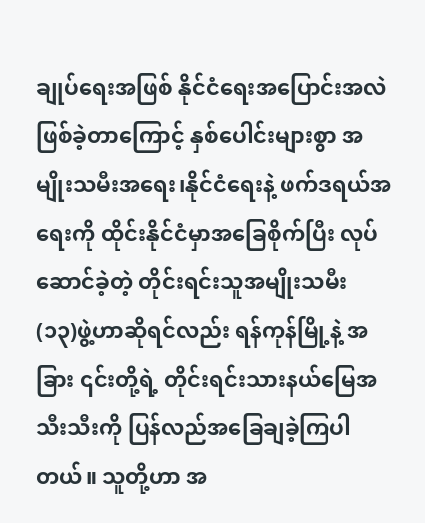ချုပ်ရေးအဖြစ် နိုင်ငံရေးအပြောင်းအလဲဖြစ်ခဲ့တာကြောင့် နှစ်ပေါင်းများစွာ အမျိုးသမီးအရေး၊နိုင်ငံရေးနဲ့ ဖက်ဒရယ်အရေးကို ထိုင်းနိုင်ငံမှာအခြေစိုက်ပြီး လုပ်ဆောင်ခဲ့တဲ့ တိုင်းရင်းသူအမျိုးသမီး (၁၃)ဖွဲ့ဟာဆိုရင်လည်း ရန်ကုန်မြို့နဲ့ အခြား ၎င်းတို့ရဲ့ တိုင်းရင်းသားနယ်မြေအသီးသီးကို ပြန်လည်အခြေချခဲ့ကြပါတယ်။ သူတို့ဟာ အ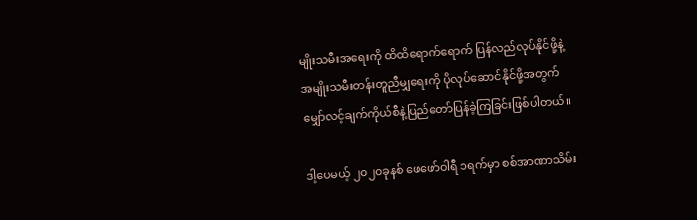မျိုးသမီးအရေးကို ထိထိရောက်ရောက် ပြန်လည်လုပ်နိုင်ဖို့နဲ့ အမျိုးသမီးတန်းတူညီမျှရေးကို ပိုလုပ်ဆောင်နိုင်ဖို့အတွက် မျှော်လင့်ချက်ကိုယ်စီနဲ့ပြည်တော်ပြန်ခဲ့ကြခြင်းဖြစ်ပါတယ်။

ဒါ့ပေမယ့် ၂၀၂၀ခုနစ် ဖေဖော်ဝါရီ ၁ရက်မှာ စစ်အာဏာသိမ်း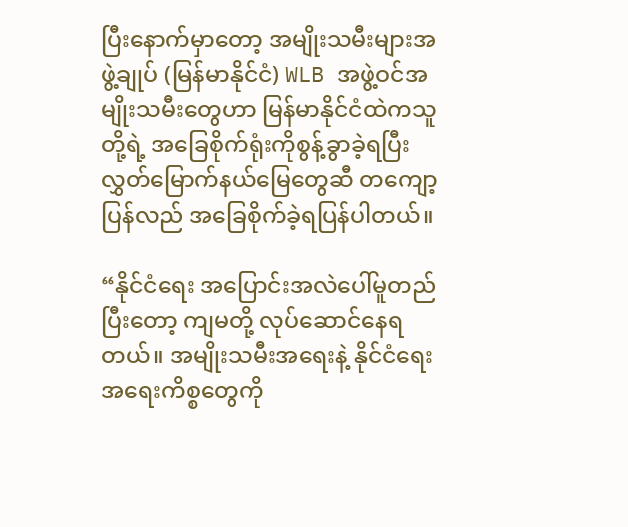ပြီးနောက်မှာတော့ အမျိုးသမီးများအဖွဲ့ချုပ် (မြန်မာနိုင်ငံ) WLB အဖွဲ့ဝင်အမျိုးသမီးတွေဟာ မြန်မာနိုင်ငံထဲကသူတို့ရဲ့ အခြေစိုက်ရုံးကိုစွန့်ခွာခဲ့ရပြီး လွှတ်မြောက်နယ်မြေတွေဆီ တကျော့ပြန်လည် အခြေစိုက်ခဲ့ရပြန်ပါတယ်။

“နိုင်ငံရေး အပြောင်းအလဲပေါ်မူတည်ပြီးတော့ ကျမတို့ လုပ်ဆောင်နေရတယ်။ အမျိုးသမီးအရေးနဲ့ နိုင်ငံရေး အရေးကိစ္စတွေကို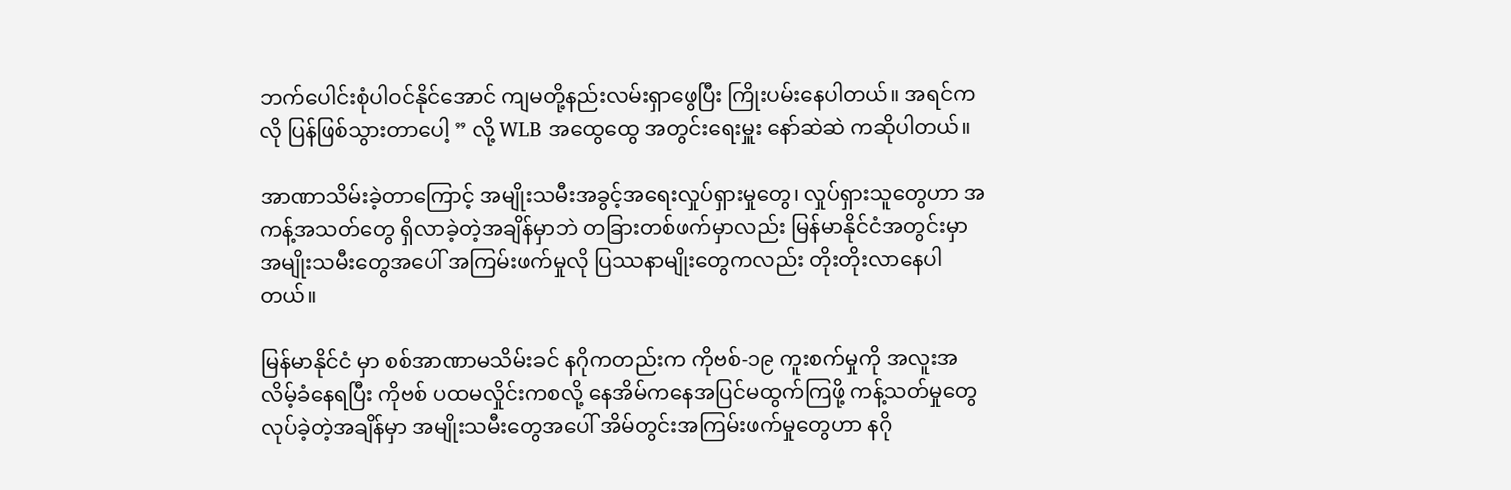ဘက်ပေါင်းစုံပါဝင်နိုင်အောင် ကျမတို့နည်းလမ်းရှာဖွေပြီး ကြိုးပမ်းနေပါတယ်။ အရင်ကလို ပြန်ဖြစ်သွားတာပေါ့ ” လို့ WLB အထွေထွေ အတွင်းရေးမှူး နော်ဆဲဆဲ ကဆိုပါတယ်။

အာဏာသိမ်းခဲ့တာကြောင့် အမျိုးသမီးအခွင့်အရေးလှုပ်ရှားမှုတွေ၊ လှုပ်ရှားသူတွေဟာ အကန့်အသတ်တွေ ရှိလာခဲ့တဲ့အချိန်မှာဘဲ တခြားတစ်ဖက်မှာလည်း မြန်မာနိုင်ငံအတွင်းမှာ အမျိုးသမီးတွေအပေါ် အကြမ်းဖက်မှုလို ပြဿနာမျိုးတွေကလည်း တိုးတိုးလာနေပါတယ်။

မြန်မာနိုင်ငံ မှာ စစ်အာဏာမသိမ်းခင် နဂိုကတည်းက ကိုဗစ်-၁၉ ကူးစက်မှုကို အလူးအလိမ့်ခံနေရပြီး ကိုဗစ် ပထမလှိုင်းကစလို့ နေအိမ်ကနေအပြင်မထွက်ကြဖို့ ကန့်သတ်မှုတွေ လုပ်ခဲ့တဲ့အချိန်မှာ အမျိုးသမီးတွေအပေါ် အိမ်တွင်းအကြမ်းဖက်မှုတွေဟာ နဂို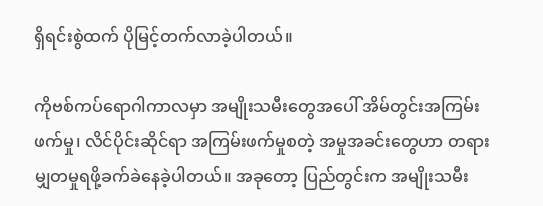ရှိရင်းစွဲထက် ပိုမြင့်တက်လာခဲ့ပါတယ်။

ကိုဗစ်ကပ်ရောဂါကာလမှာ အမျိုးသမီးတွေအပေါ် အိမ်တွင်းအကြမ်းဖက်မှု၊ လိင်ပိုင်းဆိုင်ရာ အကြမ်းဖက်မှုစတဲ့ အမှုအခင်းတွေဟာ တရားမျှတမှုရဖို့ခက်ခဲနေခဲ့ပါတယ်။ အခုတော့ ပြည်တွင်းက အမျိုးသမီး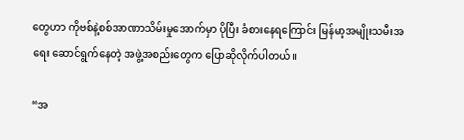တွေဟာ ကိုဗစ်နဲ့စစ်အာဏာသိမ်းမှုအောက်မှာ ပိုပြီး ခံစားနေရကြောင်း မြန်မာ့အမျိုးသမီးအရေး ဆောင်ရွက်နေတဲ့ အဖွဲ့အစည်းတွေက ပြောဆိုလိုက်ပါတယ်။

“အ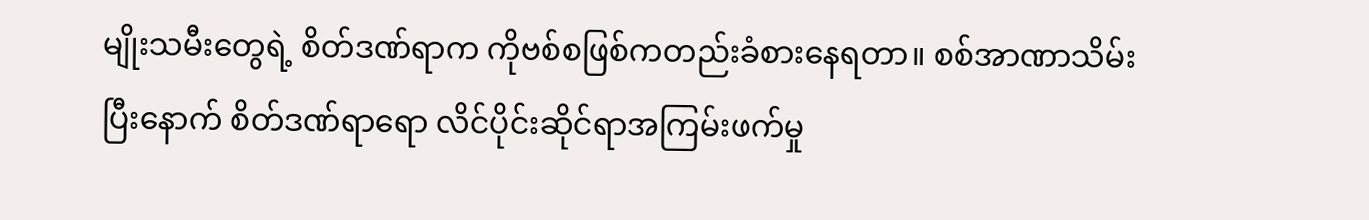မျိုးသမီးတွေရဲ့ စိတ်ဒဏ်ရာက ကိုဗစ်စဖြစ်ကတည်းခံစားနေရတာ။ စစ်အာဏာသိမ်းပြီးနောက် စိတ်ဒဏ်ရာရော လိင်ပိုင်းဆိုင်ရာအကြမ်းဖက်မှု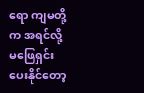ရော ကျမတို့က အရင်လို့ မဖြေရှင်းပေးနိုင်တော့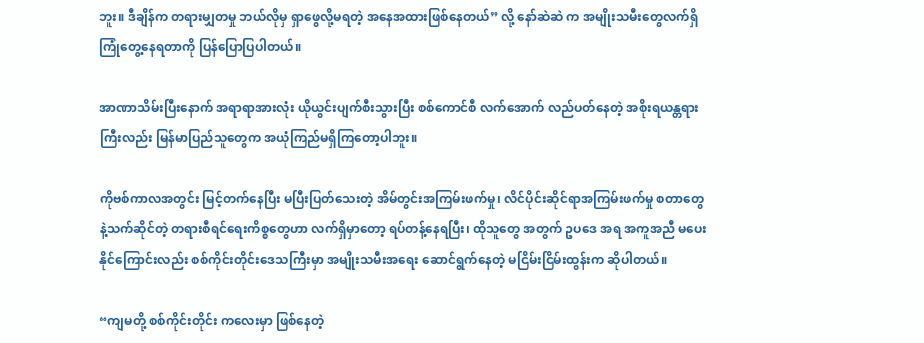ဘူး။ ဒီချိန်က တရားမျှတမှု ဘယ်လိုမှ ရှာဖွေလို့မရတဲ့ အနေအထားဖြစ်နေတယ်” လို့ နော်ဆဲဆဲ က အမျိုးသမီးတွေလက်ရှိ ကြုံတွေ့နေရတာကို ပြန်ပြောပြပါတယ်။

အာဏာသိမ်းပြီးနောက် အရာရာအားလုံး ယိုယွင်းပျက်စီးသွားပြီး စစ်ကောင်စီ လက်အောက် လည်ပတ်နေတဲ့ အစိုးရယန္တရားကြီးလည်း မြန်မာပြည်သူတွေက အယုံကြည်မရှိကြတော့ပါဘူး။

ကိုဗစ်ကာလအတွင်း မြင့်တက်နေပြီး မပြီးပြတ်သေးတဲ့ အိမ်တွင်းအကြမ်းဖက်မှု၊ လိင်ပိုင်းဆိုင်ရာအကြမ်းဖက်မှု စတာတွေနဲ့သက်ဆိုင်တဲ့ တရားစီရင်ရေးကိစ္စတွေဟာ လက်ရှိမှာတော့ ရပ်တန့်နေရပြီး၊ ထိုသူတွေ အတွက် ဥပဒေ အရ အကူအညီ မပေးနိုင်ကြောင်းလည်း စစ်ကိုင်းတိုင်းဒေသကြီးမှာ အမျိုးသမီးအရေး ဆောင်ရွက်နေတဲ့ မငြိမ်းငြိမ်းထွန်းက ဆိုပါတယ်။

“ကျမတို့ စစ်ကိုင်းတိုင်း ကလေးမှာ ဖြစ်နေတဲ့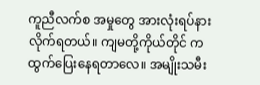ကူညီလက်စ အမှုတွေ အားလုံးရပ်နားလိုက်ရတယ်။ ကျမတို့ကိုယ်တိုင် က ထွက်ပြေးနေရတာလေ။ အမျိုးသမီး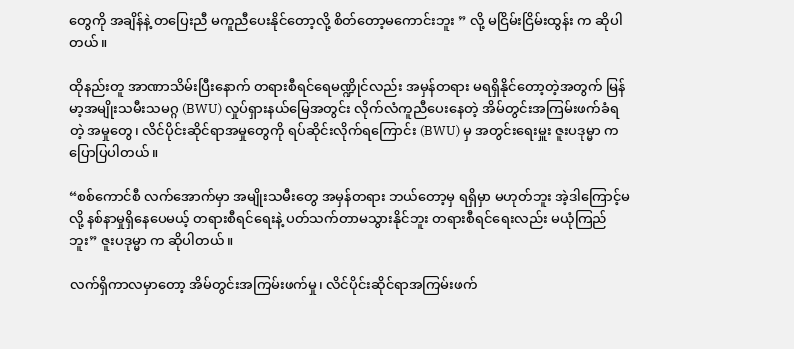တွေကို အချိန်နဲ့ တပြေးညီ မကူညီပေးနိုင်တော့လို့ စိတ်တော့မကောင်းဘူး ” လို့ မငြိမ်းငြိမ်းထွန်း က ဆိုပါတယ်။

ထိုနည်းတူ အာဏာသိမ်းပြီးနောက် တရားစီရင်ရေမဏ္ဍိုင်လည်း အမှန်တရား မရရှိနိုင်တော့တဲ့အတွက် မြန်မာ့အမျိုးသမီးသမဂ္ဂ (BWU) လှုပ်ရှားနယ်မြေအတွင်း လိုက်လံကူညီပေးနေတဲ့ အိမ်တွင်းအကြမ်းဖက်ခံရတဲ့ အမှုတွေ၊ လိင်ပိုင်းဆိုင်ရာအမှုတွေကို ရပ်ဆိုင်းလိုက်ရကြောင်း (BWU) မှ အတွင်းရေးမှူး ဇူးပဒုမ္မာ က ပြောပြပါတယ်။

“စစ်ကောင်စီ လက်အောက်မှာ အမျိုးသမီးတွေ အမှန်တရား ဘယ်တော့မှ ရရှိမှာ မဟုတ်ဘူး အဲ့ဒါကြောင့်မလို့ နစ်နာမှုရှိနေပေမယ့် တရားစီရင်ရေးနဲ့ ပတ်သက်တာမသွားနိုင်ဘူး တရားစီရင်ရေးလည်း မယုံကြည်ဘူး” ဇူးပဒုမ္မာ က ဆိုပါတယ်။

လက်ရှိကာလမှာတော့ အိမ်တွင်းအကြမ်းဖက်မှု၊ လိင်ပိုင်းဆိုင်ရာအကြမ်းဖက်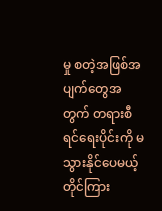မှု စတဲ့အဖြစ်အပျက်တွေအတွက် တရားစီရင်ရေးပိုင်းကို မသွားနိုင်ပေမယ့် တိုင်ကြား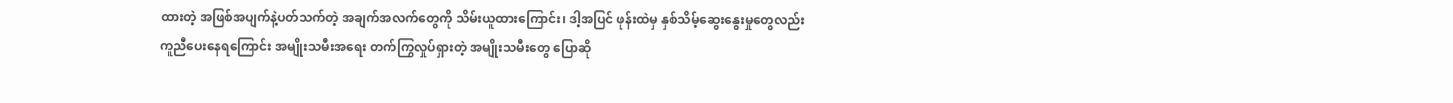ထားတဲ့ အဖြစ်အပျက်နဲ့ပတ်သက်တဲ့ အချက်အလက်တွေကို သိမ်းယူထားကြောင်း၊ ဒါ့အပြင် ဖုန်းထဲမှ နှစ်သိမ့်ဆွေးနွေးမှုတွေလည်း ကူညီပေးနေရကြောင်း အမျိုးသမီးအရေး တက်ကြွလှုပ်ရှားတဲ့ အမျိုးသမီးတွေ ပြောဆို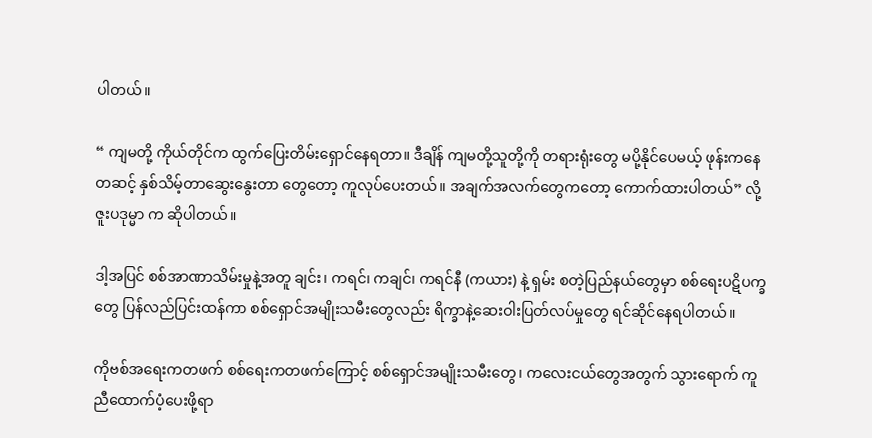ပါတယ်။

“ ကျမတို့ ကိုယ်တိုင်က ထွက်ပြေးတိမ်းရှောင်နေရတာ။ ဒီချိန် ကျမတို့သူတို့ကို တရားရုံးတွေ မပို့နိုင်ပေမယ့် ဖုန်းကနေ တဆင့် နှစ်သိမ့်တာဆွေးနွေးတာ တွေတော့ ကူလုပ်ပေးတယ်။ အချက်အလက်တွေကတော့ ကောက်ထားပါတယ်” လို့ ဇူးပဒုမ္မာ က ဆိုပါတယ်။

ဒါ့အပြင် စစ်အာဏာသိမ်းမှုနဲ့အတူ ချင်း၊ ကရင်၊ ကချင်၊ ကရင်နီ (ကယား) နဲ့ ရှမ်း စတဲ့ပြည်နယ်တွေမှာ စစ်ရေးပဋိပက္ခတွေ ပြန်လည်ပြင်းထန်ကာ စစ်ရှောင်အမျိုးသမီးတွေလည်း ရိက္ခာနဲ့ဆေးဝါးပြတ်လပ်မှုတွေ ရင်ဆိုင်နေရပါတယ်။

ကိုဗစ်အရေးကတဖက် စစ်ရေးကတဖက်ကြောင့် စစ်ရှောင်အမျိုးသမီးတွေ၊ ကလေးငယ်တွေအတွက် သွားရောက် ကူညီထောက်ပံ့ပေးဖို့ရာ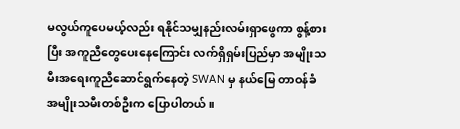မလွယ်ကူပေမယ့်လည်း ရနိုင်သမျှနည်းလမ်းရှာဖွေကာ စွန့်စားပြီး အကူညီတွေပေးနေကြောင်း လက်ရှိရှမ်းပြည်မှာ အမျိုးသမီးအရေးကူညီဆောင်ရွက်နေတဲ့ SWAN မှ နယ်မြေ တာဝန်ခံ အမျိုးသမီးတစ်ဦးက ပြောပါတယ်။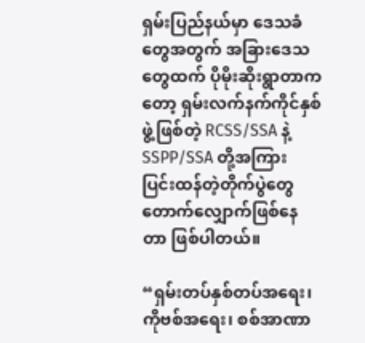ရှမ်းပြည်နယ်မှာ ဒေသခံတွေအတွက် အခြားဒေသတွေထက် ပိုမိုးဆိုးရွာတာကတော့ ရှမ်းလက်နက်ကိုင်နှစ်ဖွဲ့ဖြစ်တဲ့ RCSS/SSA နဲ့ SSPP/SSA တို့အကြား ပြင်းထန်တဲ့တိုက်ပွဲတွေ တောက်လျှောက်ဖြစ်နေတာ ဖြစ်ပါတယ်။

“ရှမ်းတပ်နှစ်တပ်အရေး၊ ကိုဗစ်အရေး၊ စစ်အာဏာ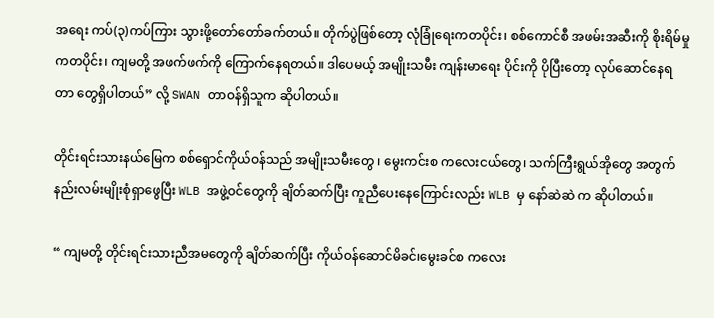အရေး ကပ်(၃)ကပ်ကြား သွားဖို့တော်တော်ခက်တယ်။ တိုက်ပွဲဖြစ်တော့ လုံခြုံရေးကတပိုင်း၊ စစ်ကောင်စီ အဖမ်းအဆီးကို စိုးရိမ်မှုကတပိုင်း၊ ကျမတို့ အဖက်ဖက်ကို ကြောက်နေရတယ်။ ဒါပေမယ့် အမျိုးသမီး ကျန်းမာရေး ပိုင်းကို ပိုပြီးတော့ လုပ်ဆောင်နေရတာ တွေရှိပါတယ်” လို့ SWAN တာဝန်ရှိသူက ဆိုပါတယ်။

တိုင်းရင်းသားနယ်မြေက စစ်ရှောင်ကိုယ်ဝန်သည် အမျိုးသမီးတွေ ၊ မွေးကင်းစ ကလေးငယ်တွေ၊ သက်ကြီးရွယ်အိုတွေ အတွက် နည်းလမ်းမျိုးစုံရှာဖွေပြီး WLB အဖွဲ့ဝင်တွေကို ချိတ်ဆက်ပြီး ကူညီပေးနေကြောင်းလည်း WLB မှ နော်ဆဲဆဲ က ဆိုပါတယ်။

“ ကျမတို့ တိုင်းရင်းသားညီအမတွေကို ချိတ်ဆက်ပြီး ကိုယ်ဝန်ဆောင်မိခင်၊မွေးခင်စ ကလေး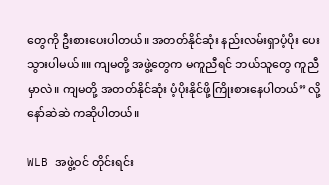တွေကို ဦးစားပေးပါတယ်။ အတတ်နိုင်ဆုံး နည်းလမ်းရှာပံ့ပိုး ပေးသွားပါမယ်။။ ကျမတို့ အဖွဲ့တွေက မကူညီရင် ဘယ်သူတွေ ကူညီမှာလဲ။ ကျမတို့ အတတ်နိုင်ဆုံး ပံ့ပိုးနိုင်ဖို့ကြိုးစားနေပါတယ်” လို့ နော်ဆဲဆဲ ကဆိုပါတယ်။

WLB အဖွဲ့ဝင် တိုင်းရင်း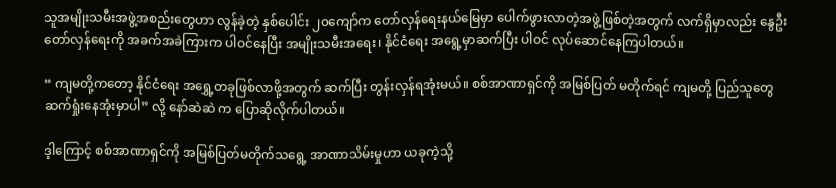သူအမျိုးသမီးအဖွဲ့အစည်းတွေဟာ လွန်ခဲ့တဲ့ နှစ်ပေါင်း ၂၀ကျော်က တော်လှန်ရေးနယ်မြေမှာ ပေါက်ဖွားလာတဲ့အဖွဲ့ဖြစ်တဲ့အတွက် လက်ရှိမှာလည်း နွေဦးတော်လှန်ရေးကို အခက်အခဲကြားက ပါဝင်နေပြီး အမျိုးသမီးအရေး၊ နိုင်ငံရေး အရွေ့မှာဆက်ပြီး ပါဝင် လုပ်ဆောင်နေကြပါတယ်။

“ ကျမတို့ကတော့ နိုင်ငံရေး အရွှေ့တခုဖြစ်လာဖို့အတွက် ဆက်ပြီး တွန်းလှန်ရအုံးမယ်။ စစ်အာဏာရှင်ကို အမြစ်ပြတ် မတိုက်ရင် ကျမတို့ ပြည်သူတွေ ဆက်ရှုံးနေအုံးမှာပါ” လို့ နော်ဆဲဆဲ က ပြောဆိုလိုက်ပါတယ်။

ဒ့ါကြောင့် စစ်အာဏာရှင်ကို အမြစ်ပြတ်မတိုက်သရွေ့ အာဏာသိမ်းမှုဟာ ယခုကဲ့သို့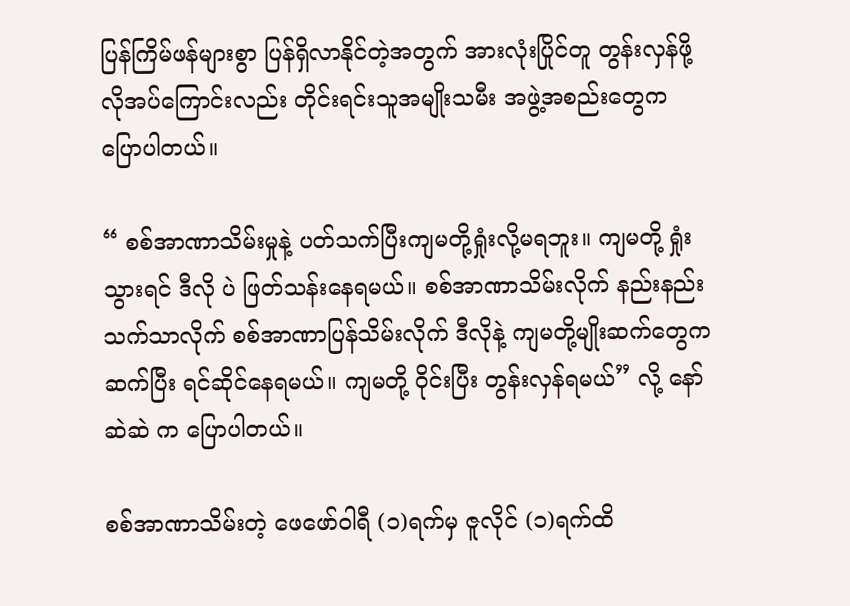ပြန်ကြိမ်ဖန်များစွာ ပြန်ရှိလာနိုင်တဲ့အတွက် အားလုံးပြိုင်တူ တွန်းလှန်ဖို့ လိုအပ်ကြောင်းလည်း တိုင်းရင်းသူအမျိုးသမီး အဖွဲ့အစည်းတွေက ပြောပါတယ်။

“ စစ်အာဏာသိမ်းမှုနဲ့ ပတ်သက်ပြီးကျမတို့ရှုံးလို့မရဘူး။ ကျမတို့ ရှုံးသွားရင် ဒီလို ပဲ ဖြတ်သန်းနေရမယ်။ စစ်အာဏာသိမ်းလိုက် နည်းနည်းသက်သာလိုက် စစ်အာဏာပြန်သိမ်းလိုက် ဒီလိုနဲ့ ကျမတို့မျိုးဆက်တွေက ဆက်ပြီး ရင်ဆိုင်နေရမယ်။ ကျမတို့ ဝိုင်းပြီး တွန်းလှန်ရမယ်” လို့ နော်ဆဲဆဲ က ပြောပါတယ်။

စစ်အာဏာသိမ်းတဲ့ ဖေဖော်ဝါရီ (၁)ရက်မှ ဇူလိုင် (၁)ရက်ထိ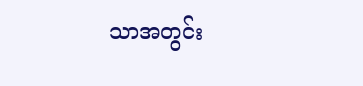သာအတွင်း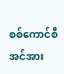စစ်ကောင်စီ အင်အား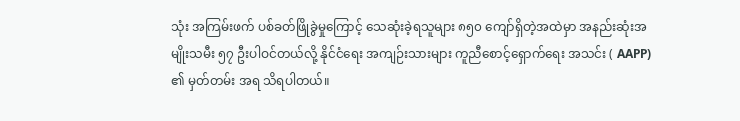သုံး အကြမ်းဖက် ပစ်ခတ်ဖြိုခွဲမှုကြောင့် သေဆုံးခဲ့ရသူများ ၈၅၀ ကျော်ရှိတဲ့အထဲမှာ အနည်းဆုံးအမျိုးသမီး ၅၇ ဦးပါဝင်တယ်လို့ နိုင်ငံရေး အကျဉ်းသားများ ကူညီစောင့်ရှောက်ရေး အသင်း ( AAPP) ၏ မှတ်တမ်း အရ သိရပါတယ်။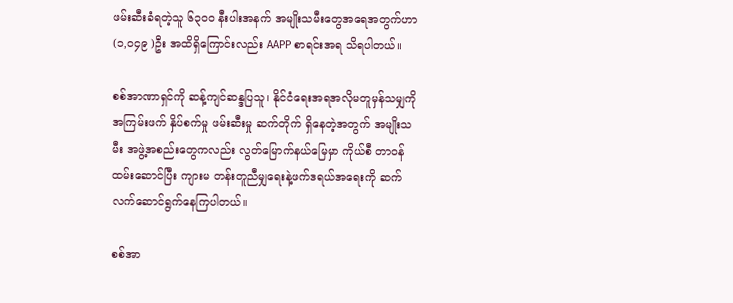ဖမ်းဆီးခံရတဲ့သူ ၆၃၀၀ နီးပါးအနက် အမျိုးသမီးတွေအရေအတွက်ဟာ (၁,၀၄၉ )ဦး အထိရှိကြောင်းလည်း AAPP စာရင်းအရ သိရပါတယ်။

စစ်အာဏာရှင်ကို ဆန့်ကျင်ဆန္ဒပြသူ၊ နိုင်ငံရေးအရအလိုမတူမှန်သမျှကို အကြမ်းဖက် နှိပ်စက်မှု ဖမ်းဆီးမှု ဆက်တိုက် ရှိနေတဲ့အတွက် အမျိုးသမီး အဖွဲ့အစည်းတွေကလည်း လွတ်မြောက်နယ်မြေမှာ ကိုယ်စီ တာဝန်ထမ်းဆောင်ပြီး ကျားမ တန်းတူညီမျှရေးနဲ့ဖက်ဒရယ်အရေးကို ဆက်လက်ဆောင်ရွက်နေကြပါတယ်။

စစ်အာ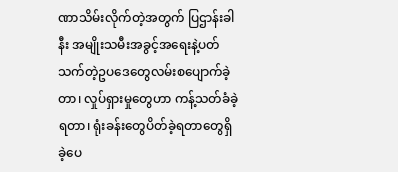ဏာသိမ်းလိုက်တဲ့အတွက် ပြဌာန်းခါနီး အမျိုးသမီးအခွင့်အရေးနဲ့ပတ်သက်တဲ့ဥပဒေတွေလမ်းစပျောက်ခဲ့တာ၊ လှုပ်ရှားမှုတွေဟာ ကန့်သတ်ခံခဲ့ရတာ၊ ရုံးခန်းတွေပိတ်ခဲ့ရတာတွေရှိခဲ့ပေ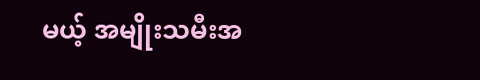မယ့် အမျိုးသမီးအ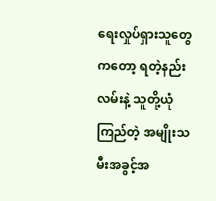ရေးလှုပ်ရှားသူတွေကတော့ ရတဲ့နည်းလမ်းနဲ့ သူတို့ယုံကြည်တဲ့ အမျိုးသမီးအခွင့်အ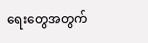ရေးတွေအတွက်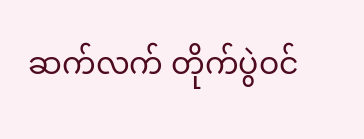ဆက်လက် တိုက်ပွဲဝင်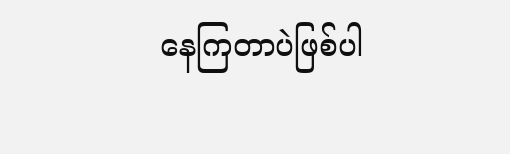နေကြတာပဲဖြစ်ပါ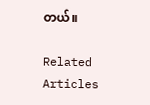တယ်။

Related Articles